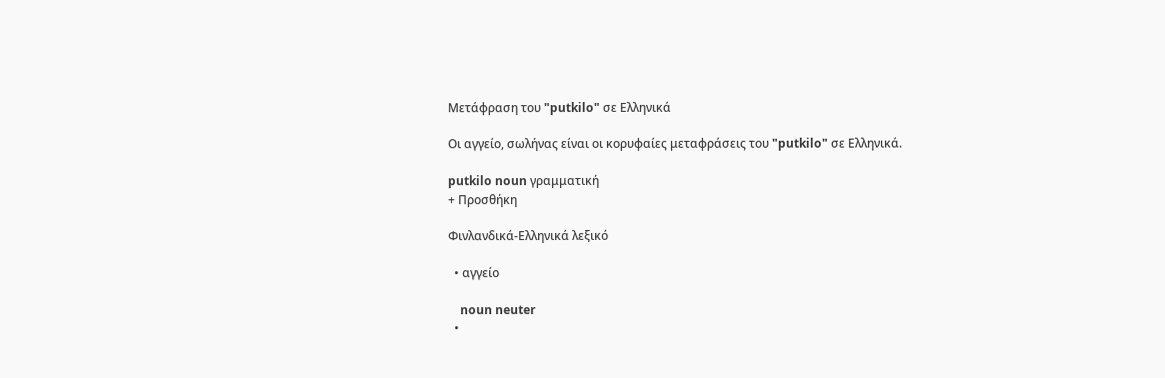Μετάφραση του "putkilo" σε Ελληνικά

Οι αγγείο, σωλήνας είναι οι κορυφαίες μεταφράσεις του "putkilo" σε Ελληνικά.

putkilo noun γραμματική
+ Προσθήκη

Φινλανδικά-Ελληνικά λεξικό

  • αγγείο

    noun neuter
  •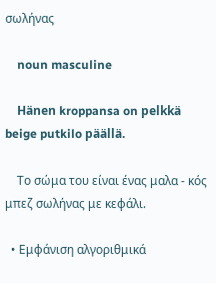σωλήνας

    noun masculine

    Hänen kroppansa on pelkkä beige putkilo päällä.

    Το σώμα του είναι ένας μαλα - κός μπεζ σωλήνας με κεφάλι.

  • Εμφάνιση αλγοριθμικά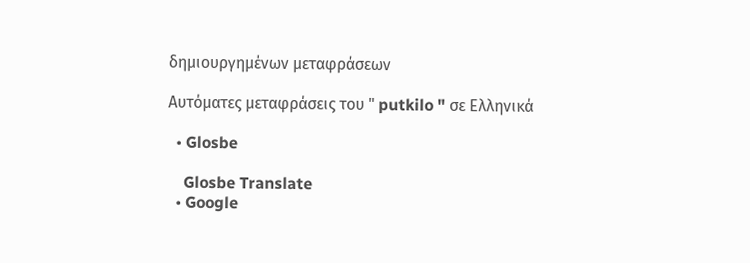δημιουργημένων μεταφράσεων

Αυτόματες μεταφράσεις του " putkilo " σε Ελληνικά

  • Glosbe

    Glosbe Translate
  • Google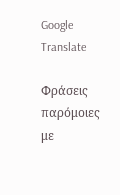Google Translate

Φράσεις παρόμοιες με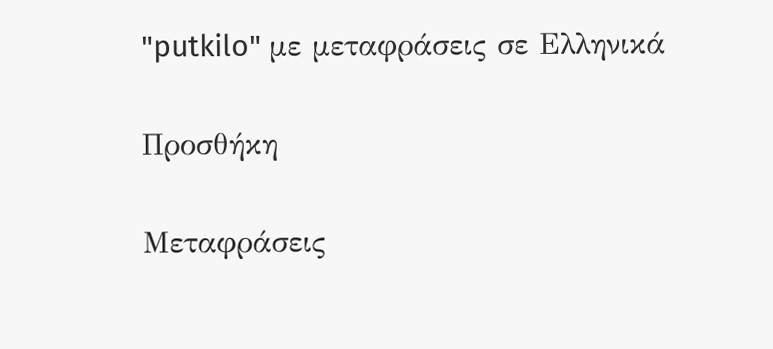"putkilo" με μεταφράσεις σε Ελληνικά

Προσθήκη

Μεταφράσεις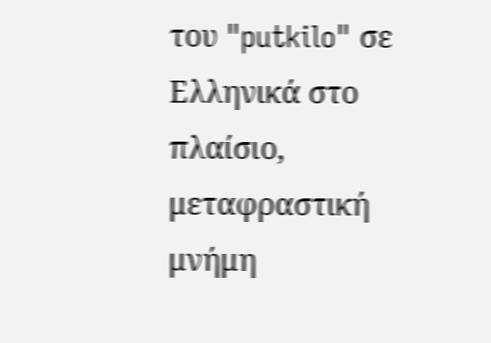του "putkilo" σε Ελληνικά στο πλαίσιο, μεταφραστική μνήμη